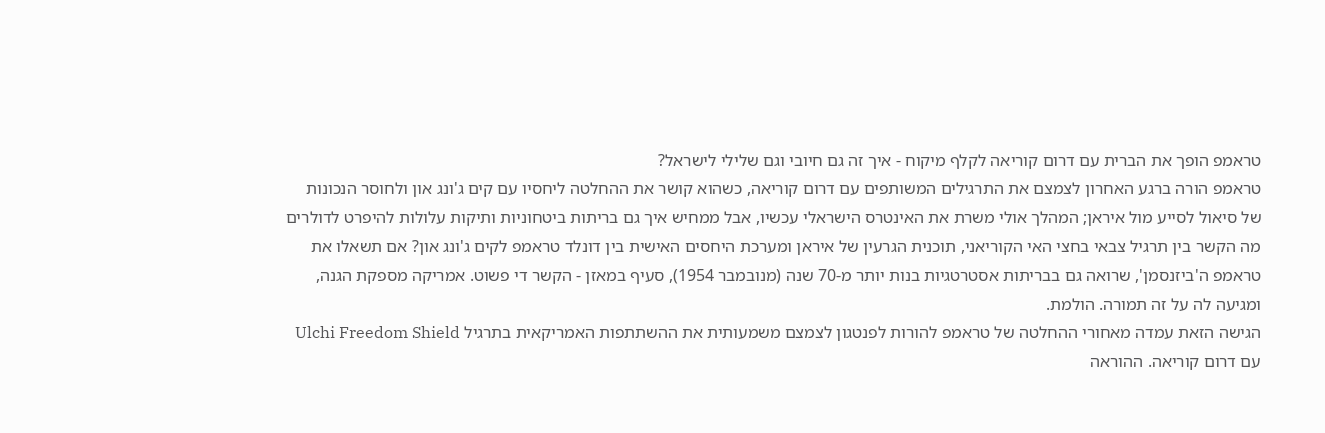טראמפ הופך את הברית עם דרום קוריאה לקלף מיקוח - איך זה גם חיובי וגם שלילי לישראל?
טראמפ הורה ברגע האחרון לצמצם את התרגילים המשותפים עם דרום קוריאה, כשהוא קושר את ההחלטה ליחסיו עם קים ג'ונג און ולחוסר הנכונות של סיאול לסייע מול איראן; המהלך אולי משרת את האינטרס הישראלי עכשיו, אבל ממחיש איך גם בריתות ביטחוניות ותיקות עלולות להיפרט לדולרים
מה הקשר בין תרגיל צבאי בחצי האי הקוריאני, תוכנית הגרעין של איראן ומערכת היחסים האישית בין דונלד טראמפ לקים ג'ונג און? אם תשאלו את טראמפ ה'ביזנסמן', שרואה גם בבריתות אסטרטגיות בנות יותר מ-70 שנה (מנובמבר 1954), סעיף במאזן - הקשר די פשוט. אמריקה מספקת הגנה, ומגיעה לה על זה תמורה. הולמת.
הגישה הזאת עמדה מאחורי ההחלטה של טראמפ להורות לפנטגון לצמצם משמעותית את ההשתתפות האמריקאית בתרגיל Ulchi Freedom Shield עם דרום קוריאה. ההוראה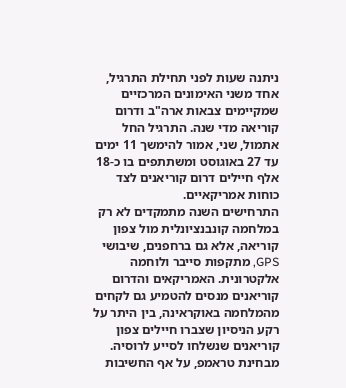ניתנה שעות לפני תחילת התרגיל, אחד משני האימונים המרכזיים שמקיימים צבאות ארה"ב ודרום קוריאה מדי שנה. התרגיל החל אתמול, שני, אמור להימשך 11 ימים עד 27 באוגוסט ומשתתפים בו כ-18 אלף חיילים דרום קוריאנים לצד כוחות אמריקאיים.
התרחישים השנה מתמקדים לא רק במלחמה קונבנציונלית מול צפון קוריאה, אלא גם ברחפנים, שיבושי GPS, מתקפות סייבר ולוחמה אלקטרונית. האמריקאים והדרום קוריאנים מנסים להטמיע גם לקחים מהמלחמה באוקראינה, בין היתר על רקע הניסיון שצברו חיילים צפון קוריאנים שנשלחו לסייע לרוסיה.
מבחינת טראמפ, על אף החשיבות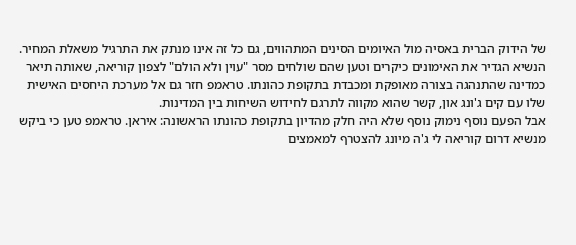של הידוק הברית באסיה מול האיומים הסינים המתהווים, גם כל זה אינו מנתק את התרגיל משאלת המחיר. הנשיא הגדיר את האימונים כיקרים וטען שהם שולחים מסר "עוין ולא הולם" לצפון קוריאה, שאותה תיאר כמדינה שהתנהגה בצורה מאופקת ומכבדת בתקופת כהונתו. טראמפ חזר גם אל מערכת היחסים האישית שלו עם קים ג'ונג און, קשר שהוא מקווה לתרגם לחידוש השיחות בין המדינות.
אבל הפעם נוסף נימוק נוסף שלא היה חלק מהדיון בתקופת כהונתו הראשונה: איראן. טראמפ טען כי ביקש מנשיא דרום קוריאה לי ג'ה מיונג להצטרף למאמצים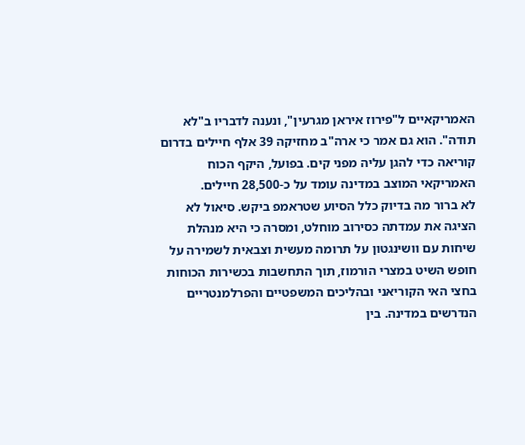האמריקאיים ל"פירוז איראן מגרעין", ונענה לדבריו ב"לא תודה". הוא גם אמר כי ארה"ב מחזיקה 39 אלף חיילים בדרום קוריאה כדי להגן עליה מפני קים. בפועל, היקף הכוח האמריקאי המוצב במדינה עומד על כ-28,500 חיילים.
לא ברור מה בדיוק כלל הסיוע שטראמפ ביקש. סיאול לא הציגה את עמדתה כסירוב מוחלט, ומסרה כי היא מנהלת שיחות עם וושינגטון על תרומה מעשית וצבאית לשמירה על חופש השיט במצרי הורמוז, תוך התחשבות בכשירות הכוחות בחצי האי הקוריאני ובהליכים המשפטיים והפרלמנטריים הנדרשים במדינה. בין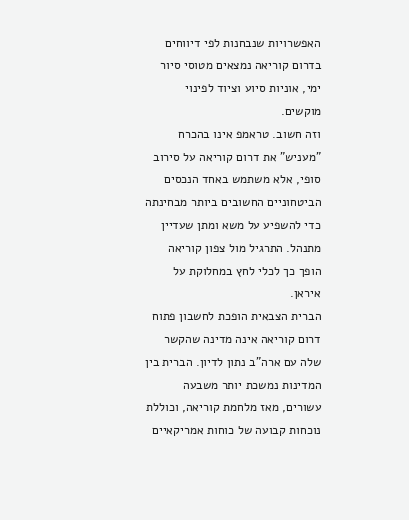האפשרויות שנבחנות לפי דיווחים בדרום קוריאה נמצאים מטוסי סיור ימי, אוניות סיוע וציוד לפינוי מוקשים.
וזה חשוב. טראמפ אינו בהכרח "מעניש" את דרום קוריאה על סירוב סופי, אלא משתמש באחד הנכסים הביטחוניים החשובים ביותר מבחינתה כדי להשפיע על משא ומתן שעדיין מתנהל. התרגיל מול צפון קוריאה הופך כך לכלי לחץ במחלוקת על איראן.
הברית הצבאית הופכת לחשבון פתוח
דרום קוריאה אינה מדינה שהקשר שלה עם ארה"ב נתון לדיון. הברית בין המדינות נמשכת יותר משבעה עשורים, מאז מלחמת קוריאה, וכוללת נוכחות קבועה של כוחות אמריקאיים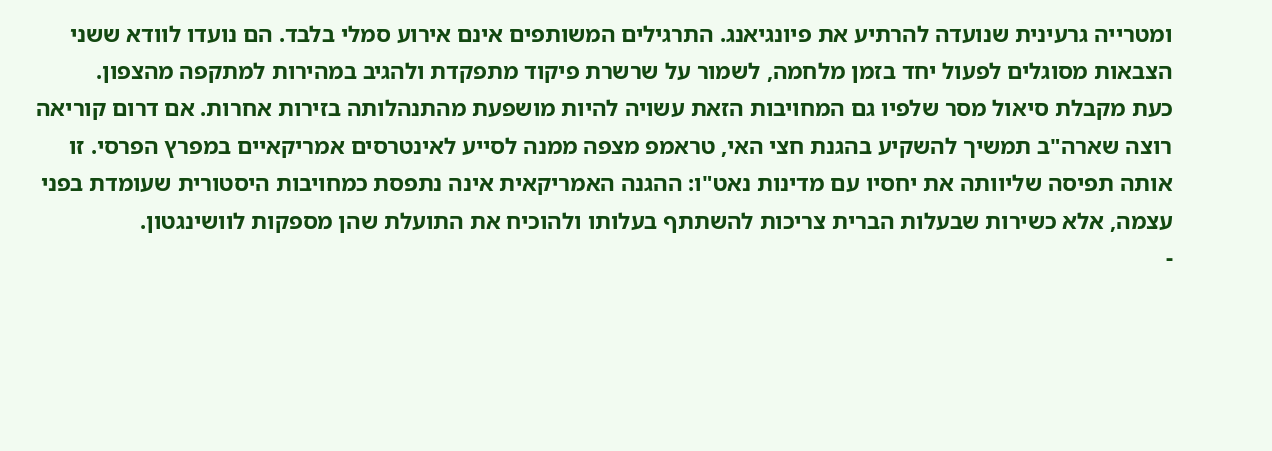ומטרייה גרעינית שנועדה להרתיע את פיונגיאנג. התרגילים המשותפים אינם אירוע סמלי בלבד. הם נועדו לוודא ששני הצבאות מסוגלים לפעול יחד בזמן מלחמה, לשמור על שרשרת פיקוד מתפקדת ולהגיב במהירות למתקפה מהצפון.
כעת מקבלת סיאול מסר שלפיו גם המחויבות הזאת עשויה להיות מושפעת מהתנהלותה בזירות אחרות. אם דרום קוריאה רוצה שארה"ב תמשיך להשקיע בהגנת חצי האי, טראמפ מצפה ממנה לסייע לאינטרסים אמריקאיים במפרץ הפרסי. זו אותה תפיסה שליוותה את יחסיו עם מדינות נאט"ו: ההגנה האמריקאית אינה נתפסת כמחויבות היסטורית שעומדת בפני עצמה, אלא כשירות שבעלות הברית צריכות להשתתף בעלותו ולהוכיח את התועלת שהן מספקות לוושינגטון.
-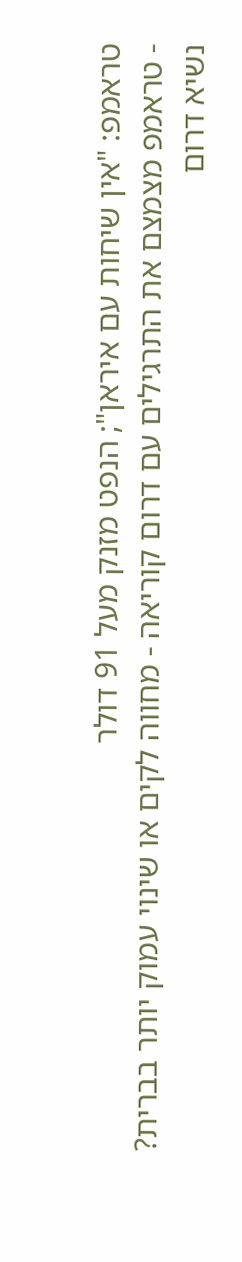טראמפ: "אין שיחות עם איראן"; הנפט מזנק מעל 91 דולר
- טראמפ מצמצם את התרגילים עם דרום קוריאה - מחווה לקים או שינוי עמוק יותר בברית?
נשיא דרום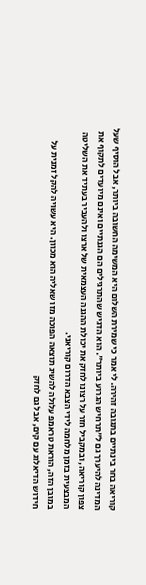קוריאה בחר בינתיים בתגובה זהירה. לי אמר כי שמירת השלום היא המשימה החשובה ביותר, אבל הוסיף שעל המדינה להיערך גם ל"תרחיש הגרוע ביותר". הוא הדגיש שהתרגילים הם הגנתיים ואינם מיועדים לתקוף את צפון קוריאה, ובמקביל חזר על רצונו לחזק את יכולת ההגנה העצמאית של ארצו ולהעביר בעתיד את השליטה המבצעית בזמן מלחמה לידי הצבא הדרום קוריאני.
במובן הזה, הוראת טראמפ עלולה להשיג תוצאה הפוכה מזו שאליה הוא מכוון. היא עשויה להקל זמנית על חידוש הדיאלוג עם קים, אבל גם לחזק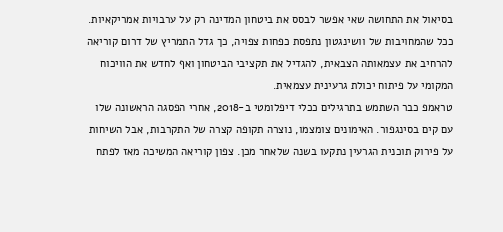בסיאול את התחושה שאי אפשר לבסס את ביטחון המדינה רק על ערבויות אמריקאיות. ככל שהמחויבות של וושינגטון נתפסת כפחות צפויה, כך גדל התמריץ של דרום קוריאה להרחיב את עצמאותה הצבאית, להגדיל את תקציבי הביטחון ואף לחדש את הוויכוח המקומי על פיתוח יכולת גרעינית עצמאית.
טראמפ כבר השתמש בתרגילים ככלי דיפלומטי ב-2018, אחרי הפסגה הראשונה שלו עם קים בסינגפור. האימונים צומצמו, נוצרה תקופה קצרה של התקרבות, אבל השיחות על פירוק תוכנית הגרעין נתקעו בשנה שלאחר מכן. צפון קוריאה המשיכה מאז לפתח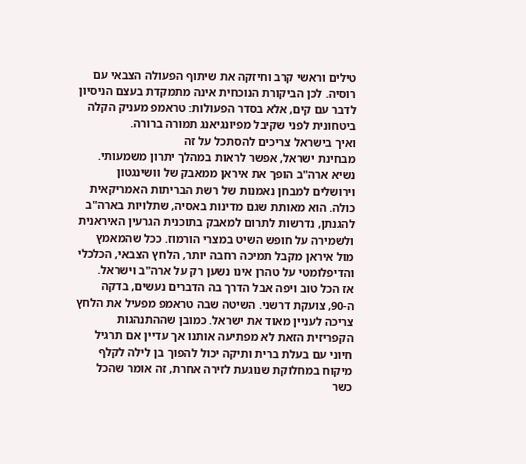טילים וראשי קרב וחיזקה את שיתוף הפעולה הצבאי עם רוסיה. לכן הביקורת הנוכחית אינה מתמקדת בעצם הניסיון לדבר עם קים, אלא בסדר הפעולות: טראמפ מעניק הקלה ביטחונית לפני שקיבל מפיונגיאנג תמורה ברורה.
ואיך בישראל צריכים להסתכל על זה
מבחינת ישראל, אפשר לראות במהלך יתרון משמעותי. נשיא ארה"ב הופך את איראן ממאבק של וושינגטון וירושלים למבחן נאמנות של רשת הבריתות האמריקאית כולה. הוא מאותת שגם מדינות באסיה, שתלויות בארה"ב להגנתן, נדרשות לתרום למאבק בתוכנית הגרעין האיראנית ולשמירה על חופש השיט במצרי הורמוז. ככל שהמאמץ מול איראן מקבל תמיכה רחבה יותר, הלחץ הצבאי, הכלכלי והדיפלומטי על טהרן אינו נשען רק על ארה"ב וישראל.
אז הכל טוב ויפה אבל הדרך בה הדברים נעשים, בדקה ה-90, צועקת דרשני. השיטה שבה טראמפ מפעיל את הלחץ צריכה לעניין מאוד את ישראל. כמובן שההתנהגות הקפריזית הזאת לא מפתיעה אותנו אך עדיין אם תרגיל חיוני עם בעלת ברית ותיקה יכול להפוך בן לילה לקלף מיקוח במחלוקת שנוגעת לזירה אחרת, זה אומר שהכל כשר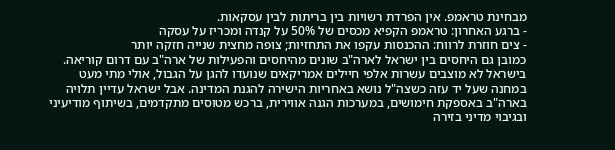מבחינת טראמפ. אין הפרדת רשויות בין בריתות לבין עסקאות.
- ברגע האחרון: טראמפ הקפיא מכסים של 50% על קנדה ומכריז על עסקה
- צים חוזרת לרווח: ההכנסות עקפו את התחזיות; צופה מחצית שנייה חזקה יותר
כמובן גם היחסים בין ישראל לארה"ב שונים מהיחסים והפעילות של ארה"ב עם דרום קוריאה. בישראל לא מוצבים עשרות אלפי חיילים אמריקאים שנועדו להגן על הגבול, אולי מתי מעט במחנה שעל יד עזה כשצה"ל נושא באחריות הישירה להגנת המדינה. אבל ישראל עדיין תלויה בארה"ב באספקת חימושים, במערכות הגנה אווירית, ברכש מטוסים מתקדמים, בשיתוף מודיעיני ובגיבוי מדיני בזירה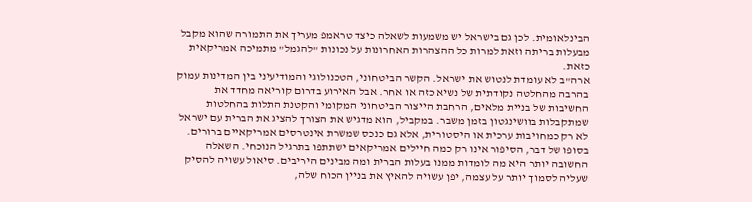הבינלאומית. לכן גם בישראל יש משמעות לשאלה כיצד טראמפ מעריך את התמורה שהוא מקבל מבעלות בריתה וזאת למרות כל ההצהרות האחרונות על נכונות "להגמל" מתמיכה אמריקאית כזאת.
ארה"ב לא עומדת לנטוש את ישראל. הקשר הביטחוני, הטכנולוגי והמודיעיני בין המדינות עמוק בהרבה מהחלטה נקודתית של נשיא כזה או אחר. אבל האירוע בדרום קוריאה מחדד את החשיבות של בניית מלאים, הרחבת הייצור הביטחוני המקומי והקטנת התלות בהחלטות שמתקבלות בוושינגטון בזמן משבר. במקביל, הוא מדגיש את הצורך להציג את הברית עם ישראל לא רק כמחויבות ערכית או היסטורית, אלא גם כנכס שמשרת אינטרסים אמריקאיים ברורים.
בסופו של דבר, הסיפור אינו רק כמה חיילים אמריקאים ישתתפו בתרגיל הנוכחי. השאלה החשובה יותר היא מה לומדות ממנו בעלות הברית ומה מבינים היריבים. סיאול עשויה להסיק שעליה לסמוך יותר על עצמה, יפן עשויה להאיץ את בניין הכוח שלה,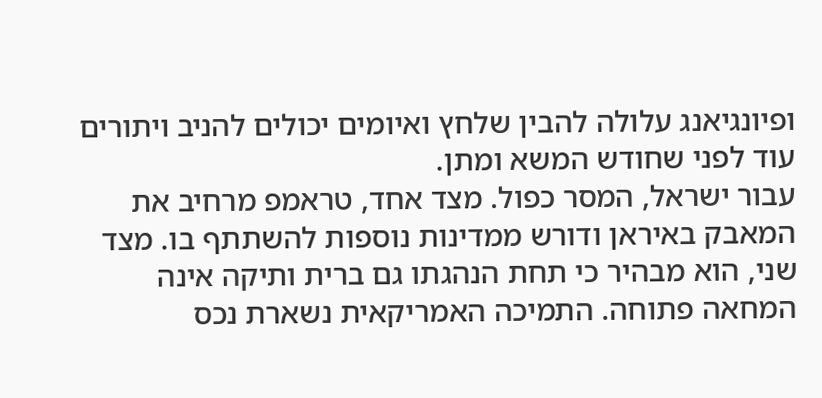ופיונגיאנג עלולה להבין שלחץ ואיומים יכולים להניב ויתורים עוד לפני שחודש המשא ומתן.
עבור ישראל, המסר כפול. מצד אחד, טראמפ מרחיב את המאבק באיראן ודורש ממדינות נוספות להשתתף בו. מצד שני, הוא מבהיר כי תחת הנהגתו גם ברית ותיקה אינה המחאה פתוחה. התמיכה האמריקאית נשארת נכס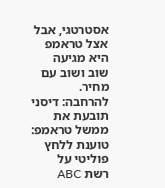אסטרטגי, אבל אצל טראמפ היא מגיעה שוב ושוב עם מחיר. להרחבה: דיסני תובעת את ממשל טראמפ: טוענת ללחץ פוליטי על רשת ABC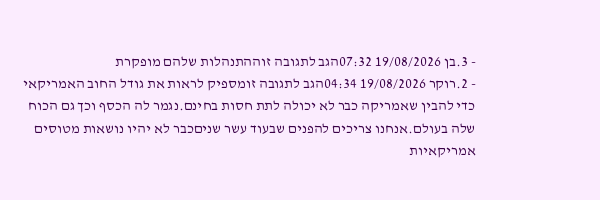- 3.בן 19/08/2026 07:32הגב לתגובה זוההתנהלות שלהם מופקרת
- 2.רוקר 19/08/2026 04:34הגב לתגובה זומספיק לראות את גודל החוב האמריקאי כדי להבין שאמריקה כבר לא יכולה לתת חסות בחינם.נגמר לה הכסף וכך גם הכוח שלה בעולם.אנחנו צריכים להפנים שבעוד עשר שניםכבר לא יהיו נושאות מטוסים אמריקאיות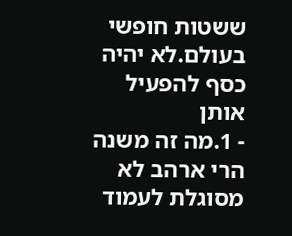ששטות חופשי בעולם.לא יהיה כסף להפעיל אותן
- 1.מה זה משנה הרי ארהב לא מסוגלת לעמוד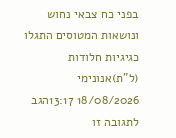בפני כח צבאי נחוש ונושאות המטוסים התגלו כגיגיות חלודות (ל"ת)אנונימי 18/08/2026 13:17הגב לתגובה זו